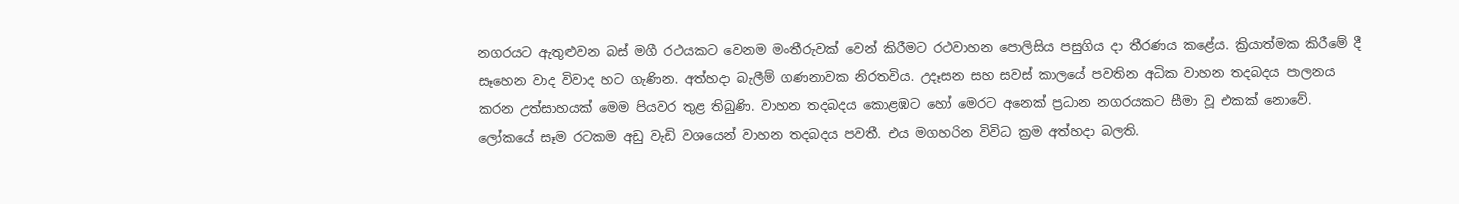නගරයට ඇතුළුවන බස් මගී රථයකට වෙනම මංතීරුවක් වෙන් කිරීමට රථවාහන පොලිසිය පසුගිය දා තීරණය කළේය. ක්‍රියාත්මක කිරීමේ දී සෑහෙන වාද විවාද හට ගැණින. අත්හදා බැලීම් ගණනාවක නිරතවිය. උදෑසන සහ සවස් කාලයේ පවතින අධික වාහන තදබදය පාලනය කරන උත්සාහයක් මෙම පියවර තුළ තිබුණි. වාහන තදබදය කොළඹට හෝ මෙරට අනෙක් ප්‍රධාන නගරයකට සීමා වූ එකක් නොවේ. ලෝකයේ සෑම රටකම අඩු වැඩි වශයෙන් වාහන තදබදය පවතී. එය මගහරින විවිධ ක්‍රම අත්හදා බලති.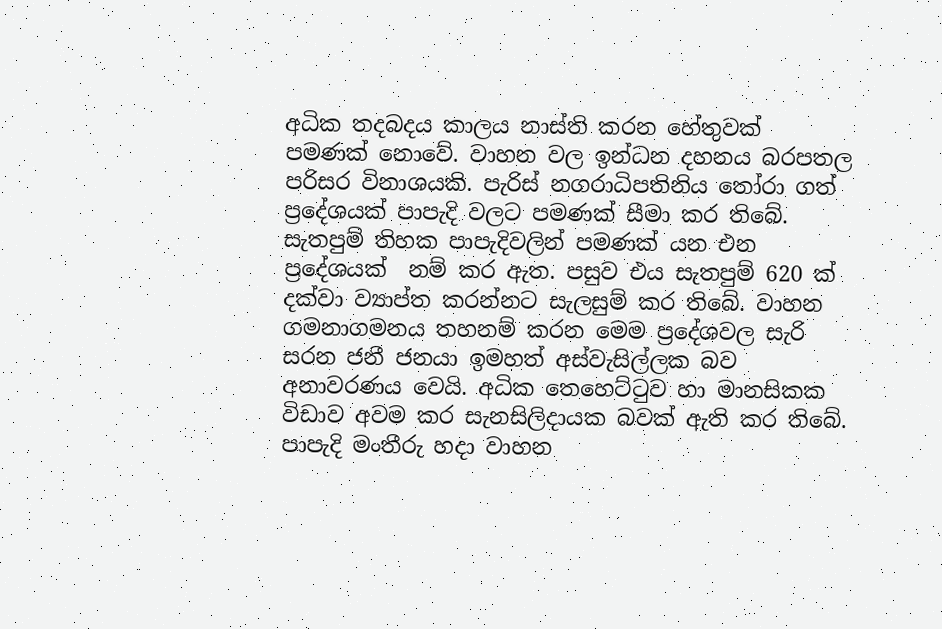අධික තදබදය කාලය නාස්ති කරන හේතුවක් පමණක් නොවේ. වාහන වල ඉන්ධන දහනය බරපතල පරිසර විනාශයකි. පැරිස් නගරාධිපතිනිය තෝරා ගත් ප්‍රදේශයක් පාපැදි වලට පමණක් සීමා කර තිබේ. සැතපුම් තිහක පාපැදිවලින් පමණක් යන එන ප්‍රදේශයක්  නම් කර ඇත. පසුව එය සැතපුම් 620 ක් දක්වා ව්‍යාප්ත කරන්නට සැලසුම් කර තිබේ. වාහන ගමනාගමනය තහනම් කරන මෙම ප්‍රදේශවල සැරි සරන ජනී ජනයා ඉමහත් අස්වැසිල්ලක බව අනාවරණය වෙයි. අධික තෙහෙට්ටුව හා මානසිකක විඩාව අවම කර සැනසිලිදායක බවක් ඇති කර තිබේ. පාපැදි මංතීරු හදා වාහන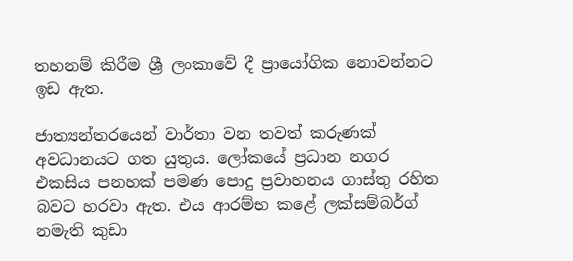තහනම් කිරීම ශ්‍රී ලංකාවේ දී ප්‍රායෝගික නොවන්නට ඉඩ ඇත.

ජාත්‍යන්තරයෙන් වාර්තා වන තවත් කරුණක් අවධානයට ගත යුතුය. ලෝකයේ ප්‍රධාන නගර එකසිය පනහක් පමණ පොදු ප්‍රවාහනය ගාස්තු රහිත බවට හරවා ඇත. එය ආරම්භ කළේ ලක්සම්බර්ග් නමැති කුඩා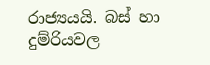රාජ්‍යයයි. බස් හා දුම්රියවල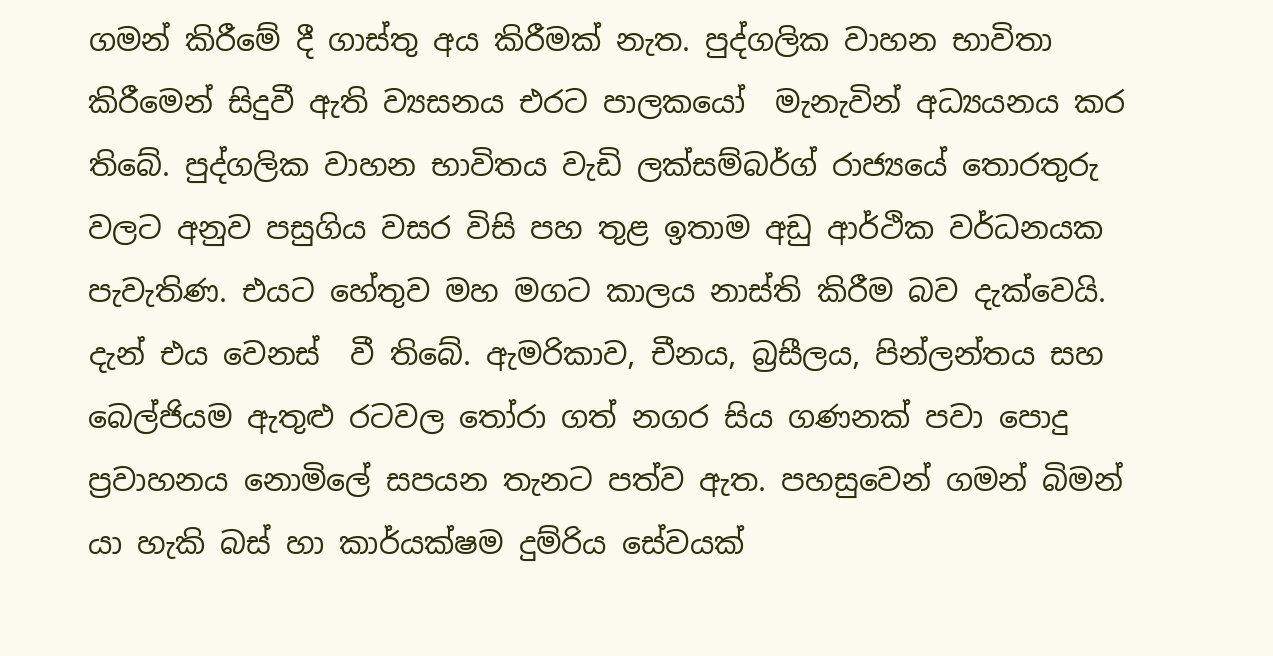ගමන් කිරීමේ දී ගාස්තු අය කිරීමක් නැත. පුද්ගලික වාහන භාවිතා කිරීමෙන් සිදුවී ඇති ව්‍යසනය එරට පාලකයෝ  මැනැවින් අධ්‍යයනය කර තිබේ. පුද්ගලික වාහන භාවිතය වැඩි ලක්සම්බර්ග් රාජ්‍යයේ තොරතුරු වලට අනුව පසුගිය වසර විසි පහ තුළ ඉතාම අඩු ආර්ථික වර්ධනයක පැවැතිණ. එයට හේතුව මහ මගට කාලය නාස්ති කිරීම බව දැක්වෙයි. දැන් එය වෙනස්  වී තිබේ. ඇමරිකාව, චීනය, බ්‍රසීලය, පින්ලන්තය සහ බෙල්ජියම ඇතුළු රටවල තෝරා ගත් නගර සිය ගණනක් පවා පොදු ප්‍රවාහනය නොමිලේ සපයන තැනට පත්ව ඇත. පහසුවෙන් ගමන් බිමන් යා හැකි බස් හා කාර්යක්ෂම දුම්රිය සේවයක්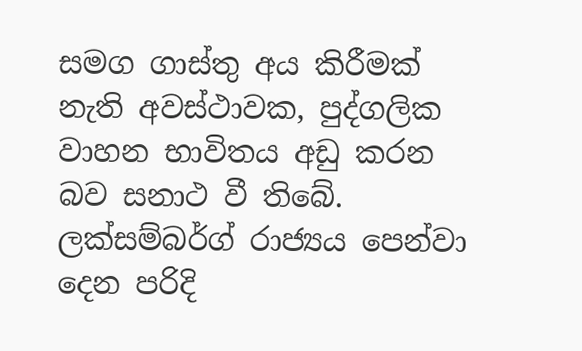සමග ගාස්තු අය කිරීමක් නැති අවස්ථාවක, පුද්ගලික වාහන භාවිතය අඩු කරන බව සනාථ වී තිබේ. ලක්සම්බර්ග් රාජ්‍යය පෙන්වා දෙන පරිදි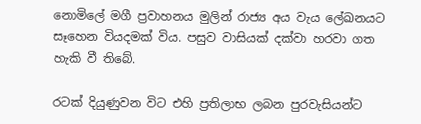නොමිලේ මගී ප්‍රවාහනය මුලින් රාජ්‍ය අය වැය ලේඛනයට සෑහෙන වියදමක් විය. පසුව වාසියක් දක්වා හරවා ගත හැකි වී තිබේ.

රටක් දියුණුවන විට එහි ප්‍රතිලාභ ලබන පුරවැසියන්ට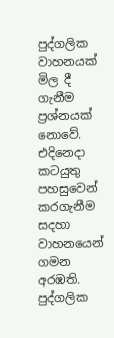පුද්ගලික වාහනයක් මිල දී ගැනීම ප්‍රශ්නයක් නොවේ. එදිනෙදා කටයුතු පහසුවෙන් කරගැනීම සදහා වාහනයෙන් ගමන අරඹති. පුද්ගලික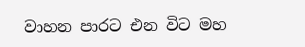වාහන පාරට එන විට මහ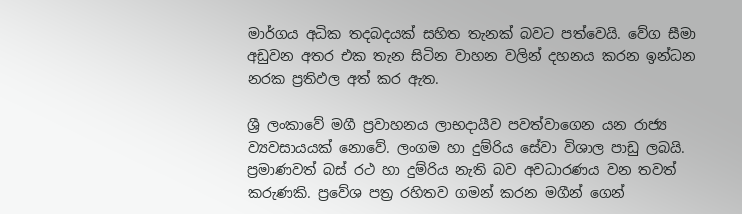මාර්ගය අධික තදබදයක් සහිත තැනක් බවට පත්වෙයි. වේග සීමා අඩුවන අතර එක තැන සිටින වාහන වලින් දහනය කරන ඉන්ධන නරක ප්‍රතිඵල අත් කර ඇත.

ශ්‍රී ලංකාවේ මගී ප්‍රවාහනය ලාභදායීව පවත්වාගෙන යන රාජ්‍ය ව්‍යවසායයක් නොවේ. ලංගම හා දුම්රිය සේවා විශාල පාඩු ලබයි. ප්‍රමාණවත් බස් රථ හා දුම්රිය නැති බව අවධාරණය වන තවත් කරුණකි. ප්‍රවේශ පත්‍ර රහිතව ගමන් කරන මගීන් ගෙන්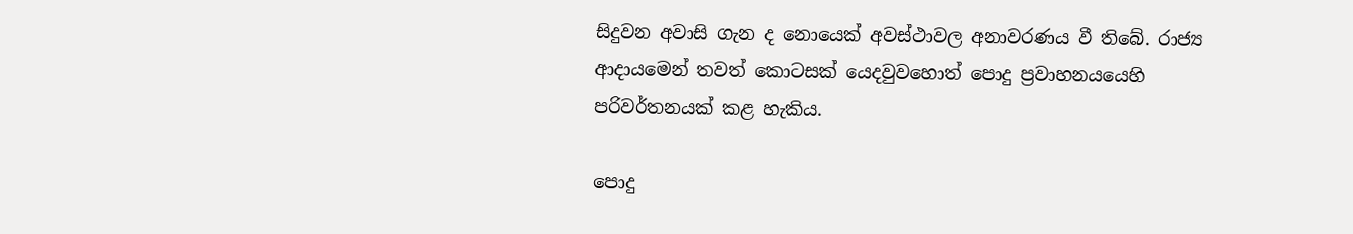සිදුවන අවාසි ගැන ද නොයෙක් අවස්ථාවල අනාවරණය වී තිබේ. රාජ්‍ය ආදායමෙන් තවත් කොටසක් යෙදවුවහොත් පොදු ප්‍රවාහනයයෙහි පරිවර්තනයක් කළ හැකිය.

පොදු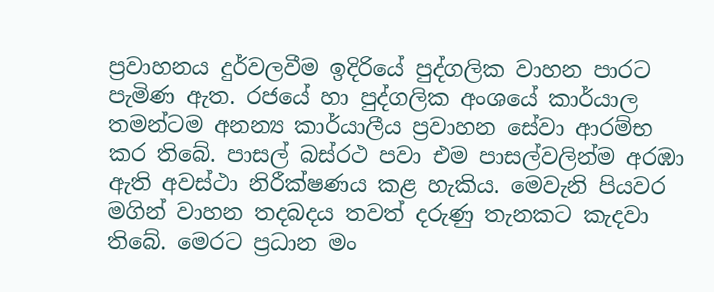ප්‍රවාහනය දුර්වලවීම ඉදිරියේ පුද්ගලික වාහන පාරට පැමිණ ඇත. රජයේ හා පුද්ගලික අංශයේ කාර්යාල තමන්ටම අනන්‍ය කාර්යාලීය ප්‍රවාහන සේවා ආරම්භ කර තිබේ. පාසල් බස්රථ පවා එම පාසල්වලින්ම අරඹා ඇති අවස්ථා නිරීක්ෂණය කළ හැකිය. මෙවැනි පියවර මගින් වාහන තදබදය තවත් දරුණු තැනකට කැදවා තිබේ. මෙරට ප්‍රධාන මං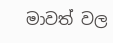මාවත් වල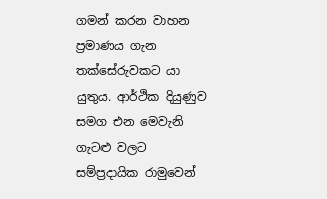ගමන් කරන වාහන ප්‍රමාණය ගැන තක්සේරුවකට යා යුතුය. ආර්ථික දියුණුව සමග එන මෙවැනි ගැටළු වලට සම්ප්‍රදායික රාමුවෙන්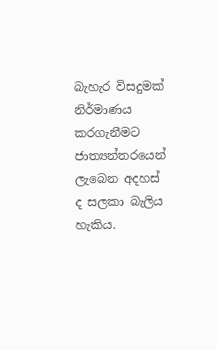බැහැර විසදුමක් නිර්මාණය කරගැනීමට ජාත්‍යන්තරයෙන් ලැබෙන අදහස් ද සලකා බැලිය හැකිය.